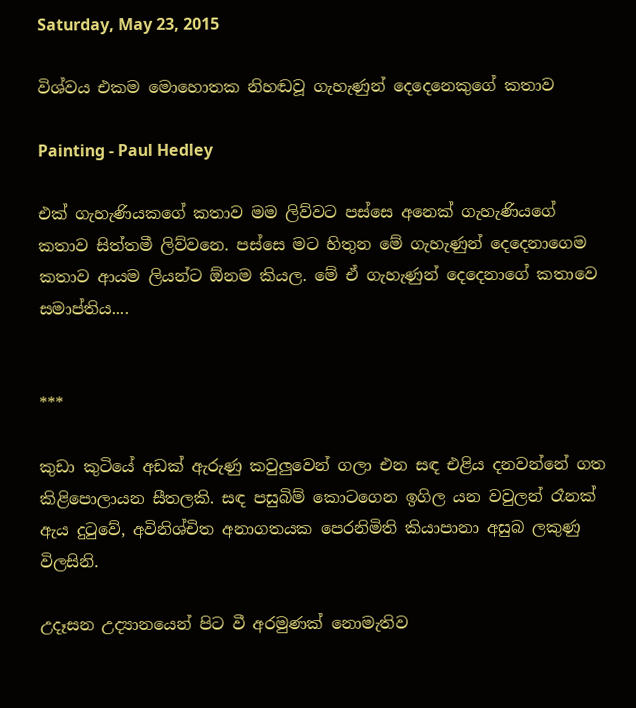Saturday, May 23, 2015

විශ්වය එකම මොහොතක නිහඬවූ ගැහැණුන් දෙදෙනෙකුගේ කතාව

Painting - Paul Hedley

එක් ගැහැණියකගේ කතාව මම ලිව්වට පස්සෙ අනෙක් ගැහැණියගේ කතාව සිත්තමී ලිව්වනෙ. පස්සෙ මට හිතුන මේ ගැහැණුන් දෙදෙනාගෙම කතාව ආයම ලියන්ට ඕනම කියල. මේ ඒ ගැහැණුන් දෙදෙනාගේ කතාවෙ සමාප්තිය....


***

කුඩා කුටියේ අඩක් ඇරුණු කවුලුවෙන් ගලා එන සඳ එළිය දනවන්නේ ගත කිළිපොලායන සීතලකි. සඳ පසුබිම් කොටගෙන ඉගිල යන වවුලන් රෑනක් ඇය දුටුවේ, අවිනිශ්චිත අනාගතයක පෙරනිමිති කියාපානා අසුබ ලකුණු විලසිනි.

උදෑසන උද්‍යානයෙන් පිට වී අරමුණක් නොමැතිව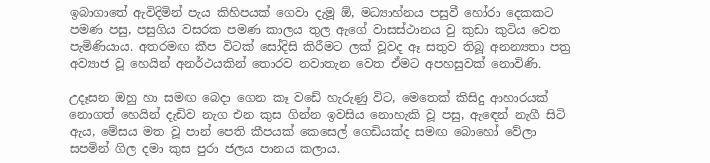ඉබාගාතේ ඇවිදිමින් පැය කිහිපයක් ගෙවා දැමූ ඕ, මධ්‍යාහ්නය පසුවී හෝරා දෙකකට පමණ පසු, පසුගිය වසරක පමණ කාලය තුල ඇගේ වාසස්ථානය වු කුඩා කුටිය වෙත පැමිණියාය. අතරමඟ කීප විටක් සෝදිසි කිරීමට ලක් වූවද ඈ සතුව තිබූ අනන්‍යතා පත්‍ර අව්‍යාජ වූ හෙයින් අනර්ථයකින් තොරව නවාතැන වෙත ඒමට අපහසුවක් නොවිණි.

උදෑසන ඔහු හා සමඟ බෙදා ගෙන කෑ වඩේ හැරුණු විට, මෙතෙක් කිසිදු ආහාරයක් නොගත් හෙයින් දැඩිව නැග එන කුස ගින්න ඉවසිය නොහැකි වූ පසු, ඇඳෙන් නැගී සිටි ඇය, මේසය මත වූ පාන් පෙති කීපයක් කෙසෙල් ගෙඩියක්ද සමඟ බොහෝ වේලා සපමින් ගිල දමා කුස පුරා ජලය පානය කලාය.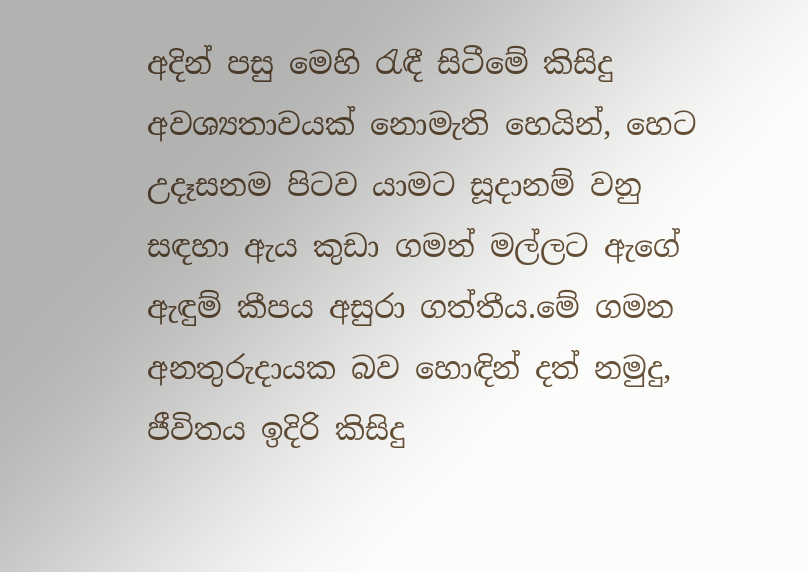අදින් පසු මෙහි රැඳී සිටීමේ කිසිදු අවශ්‍යතාවයක් නොමැති හෙයින්, හෙට උදෑසනම පිටව යාමට සූදානම් වනු සඳහා ඇය කුඩා ගමන් මල්ලට ඇගේ ඇඳුම් කීපය අසුරා ගත්තීය.මේ ගමන අනතුරුදායක බව හොඳින් දත් නමුදු, ජීවිතය ඉදිරි කිසිදු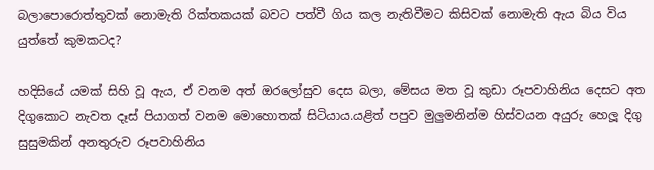බලාපොරොත්තුවක් නොමැති රික්තකයක් බවට පත්වී ගිය කල නැතිවීමට කිසිවක් නොමැති ඇය බිය විය යුත්තේ කුමකටද?

හදිසියේ යමක් සිහි වූ ඇය, ඒ වනම අත් ඔරලෝසුව දෙස බලා, මේසය මත වූ කුඩා රූපවාහිනිය දෙසට අත දිගුකොට නැවත දෑස් පියාගත් වනම මොහොතක් සිටියාය.යළිත් පපුව මුලුමනින්ම හිස්වයන අයුරු හෙලූ දිගු සුසුමකින් අනතුරුව රූපවාහිනිය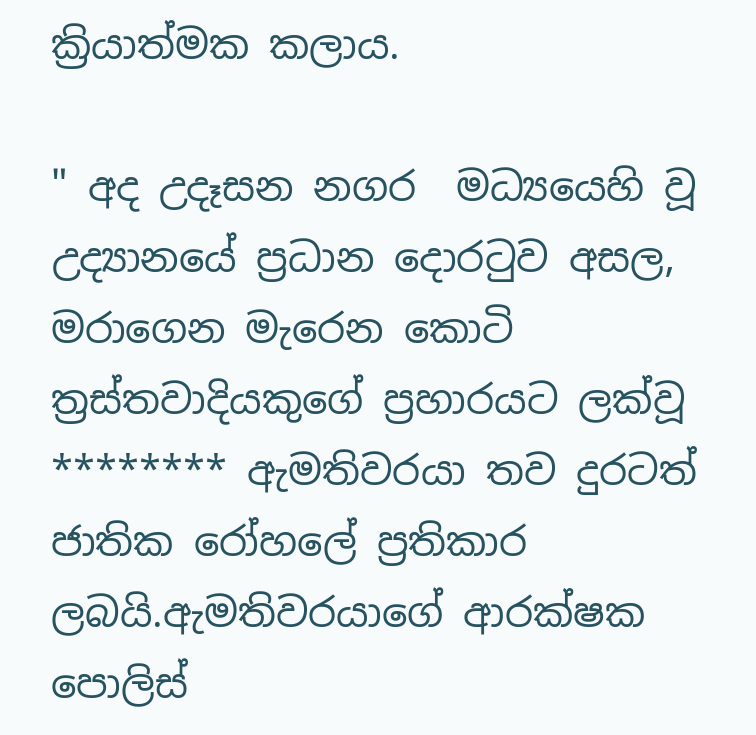ක්‍රියාත්මක කලාය.

" අද උදෑසන නගර  මධ්‍යයෙහි වූ උද්‍යානයේ ප්‍රධාන දොරටුව අසල, මරාගෙන මැරෙන කොටි ත්‍රස්තවාදියකුගේ ප්‍රහාරයට ලක්වූ ******** ඇමතිවරයා තව දුරටත් ජාතික රෝහලේ ප්‍රතිකාර ලබයි.ඇමතිවරයාගේ ආරක්ෂක පොලිස්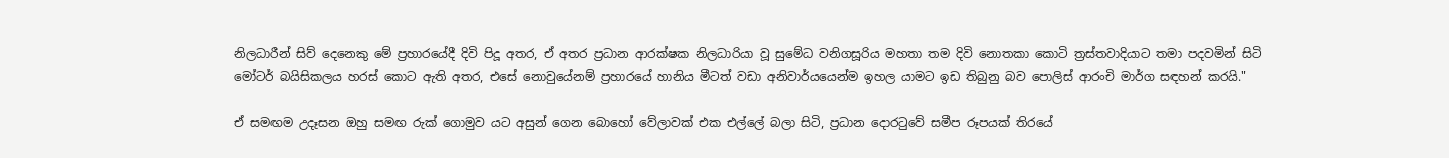නිලධාරීන් සිව් දෙනෙකු මේ ප්‍රහාරයේදී දිවි පිදූ අතර, ඒ අතර ප්‍රධාන ආරක්ෂක නිලධාරියා වූ සුමේධ වනිගසූරිය මහතා තම දිවි නොතකා කොටි ත්‍රස්තවාදියාට තමා පදවමින් සිටි මෝටර් බයිසිකලය හරස් කොට ඇති අතර, එසේ නොවුයේනම් ප්‍රහාරයේ හානිය මීටත් වඩා අනිවාර්යයෙන්ම ඉහල යාමට ඉඩ තිබුනු බව පොලිස් ආරංචි මාර්ග සඳහන් කරයි."

ඒ සමඟම උදෑසන ඔහු සමඟ රුක් ගොමුව යට අසුන් ගෙන බොහෝ වේලාවක් එක එල්ලේ බලා සිටි, ප්‍රධාන දොරටුවේ සමීප රූපයක් තිරයේ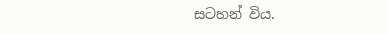සටහන් විය.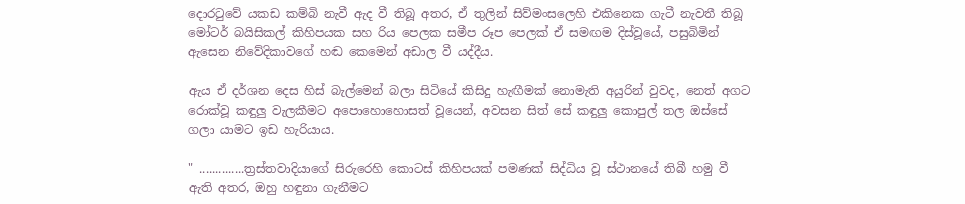දොරටුවේ යකඩ කම්බි නැවී ඇද වී තිබූ අතර, ඒ තුලින් සිව්මංසලෙහි එකිනෙක ගැටී නැවතී තිබූ මෝටර් බයිසිකල් කිහිපයක සහ රිය පෙලක සමීප රූප පෙලක් ඒ සමඟම දිස්වූයේ, පසුබිමින් ඇසෙන නිවේදිකාවගේ හඬ කෙමෙන් අඩාල වී යද්දීය.

ඇය ඒ දර්ශන දෙස හිස් බැල්මෙන් බලා සිටියේ කිසිදු හැඟීමක් නොමැති අයුරින් වුවද, නෙත් අගට රොක්වූ කඳුලු වැලකීමට අපොහොහොසත් වූයෙන්, අවසන සිත් සේ කඳුලු කොපුල් තල ඔස්සේ ගලා යාමට ඉඩ හැරියාය.

" ..............ත්‍රස්තවාදියාගේ සිරුරෙහි කොටස් කිහිපයක් පමණක් සිද්ධිය වූ ස්ථානයේ තිබී හමු වී ඇති අතර, ඔහු හඳුනා ගැනීමට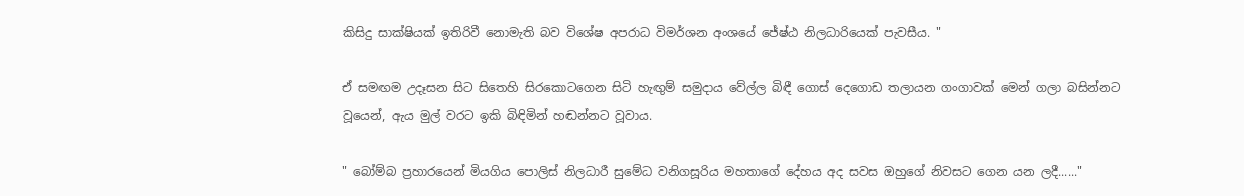කිසිදු සාක්ෂියක් ඉතිරිවී නොමැති බව විශේෂ අපරාධ විමර්ශන අංශයේ ජේෂ්ඨ නිලධාරියෙක් පැවසීය. "

ඒ සමඟම උදෑසන සිට සිතෙහි සිරකොටගෙන සිටි හැඟුම් සමුදාය වේල්ල බිඳී ගොස් දෙගොඩ තලායන ගංගාවක් මෙන් ගලා බසින්නට වූයෙන්, ඇය මුල් වරට ඉකි බිඳිමින් හඬන්නට වූවාය.

" බෝම්බ ප්‍රහාරයෙන් මියගිය පොලිස් නිලධාරී සුමේධ වනිගසූරිය මහතාගේ දේහය අද සවස ඔහුගේ නිවසට ගෙන යන ලදී......"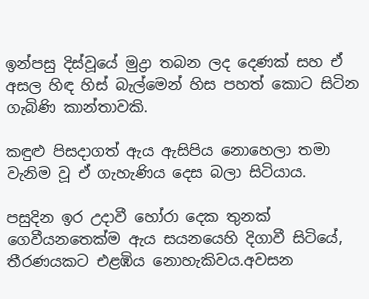ඉන්පසු දිස්වූයේ මුද්‍රා තබන ලද දෙණක් සහ ඒ අසල හිඳ හිස් බැල්මෙන් හිස පහත් කොට සිටින ගැබිණි කාන්තාවකි.

කඳුළු පිසදාගත් ඇය ඇසිපිය නොහෙලා තමා වැනිම වූ ඒ ගැහැණිය දෙස බලා සිටියාය.

පසුදින ඉර උදාවී හෝරා දෙක තුනක් ගෙවීයනතෙක්ම ඇය සයනයෙහි දිගාවී සිටියේ, තීරණයකට එළඹිය නොහැකිවය.අවසන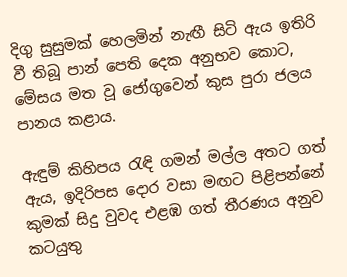දිගු සුසුමක් හෙලමින් නැඟී සිටි ඇය ඉතිරි වී තිබූ පාන් පෙති දෙක අනුභව කොට, මේසය මත වූ ජෝගුවෙන් කුස පුරා ජලය පානය කළාය.

ඇඳුම් කිහිපය රැඳි ගමන් මල්ල අතට ගත් ඇය, ඉදිරිපස දොර වසා මඟට පිළිපන්නේ කුමක් සිදු වුවද එළඹ ගත් තීරණය අනුව කටයුතු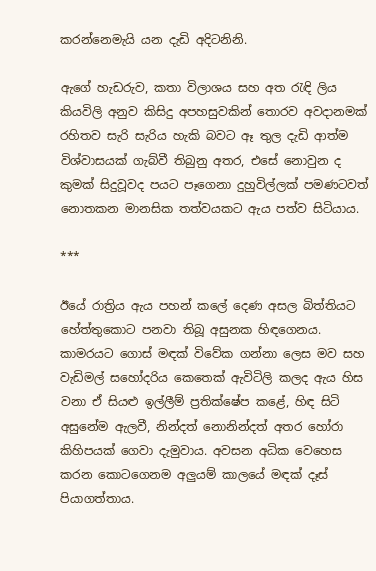කරන්නෙමැයි යන දැඩි අදිටනිනි.

ඇගේ හැඩරුව, කතා විලාශය සහ අත රැඳි ලිය කියවිලි අනුව කිසිදු අපහසුවකින් තොරව අවදානමක් රහිතව සැරි සැරිය හැකි බවට ඈ තුල දැඩි ආත්ම විශ්වාසයක් ගැබ්වී තිබුනු අතර, එසේ නොවුන ද කුමක් සිදුවූවද පයට පෑගෙනා දුහුවිල්ලක් පමණටවත් නොතකන මානසික තත්වයකට ඇය පත්ව සිටියාය.

***

ඊයේ රාත්‍රිය ඇය පහන් කලේ දෙණ අසල බිත්තියට හේත්තුකොට පනවා තිබූ අසුනක හිඳගෙනය. කාමරයට ගොස් මඳක් විවේක ගන්නා ලෙස මව සහ වැඩිමල් සහෝදරිය කෙතෙක් ඇවිටිලි කලද ඇය හිස වනා ඒ සියළු ඉල්ලීම් ප්‍රතික්ෂේප කළේ, හිඳ සිටි අසුනේම ඇලවී, නින්දත් නොනින්දත් අතර හෝරා කිහිපයක් ගෙවා දැමුවාය. අවසන අධික වෙහෙස කරන කොටගෙනම අලුයම් කාලයේ මඳක් දෑස් පියාගත්තාය.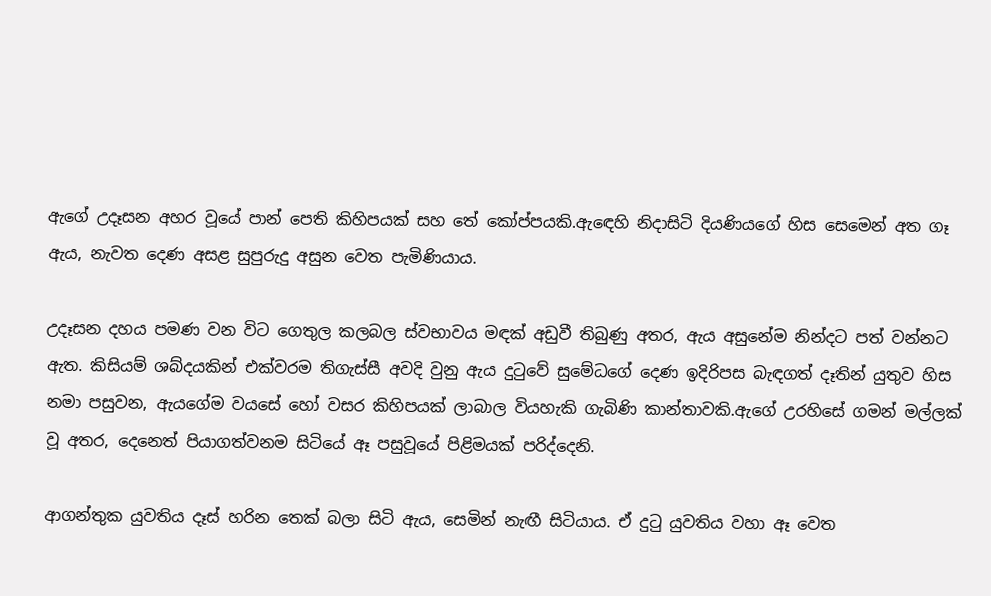ඇගේ උදෑසන අහර වූයේ පාන් පෙති කිහිපයක් සහ තේ කෝප්පයකි.ඇඳෙහි නිදාසිටි දියණියගේ හිස සෙමෙන් අත ගෑ ඇය, නැවත දෙණ අසළ සුපුරුදු අසුන වෙත පැමිණියාය.

උදෑසන දහය පමණ වන විට ගෙතුල කලබල ස්වභාවය මඳක් අඩුවී තිබුණු අතර, ඇය අසුනේම නින්දට පත් වන්නට ඇත. කිසියම් ශබ්දයකින් එක්වරම තිගැස්සී අවදි වුනු ඇය දුටුවේ සුමේධගේ දෙණ ඉදිරිපස බැඳගත් දෑතින් යුතුව හිස නමා පසුවන, ඇයගේම වයසේ හෝ වසර කිහිපයක් ලාබාල වියහැකි ගැබිණි කාන්තාවකි.ඇගේ උරහිසේ ගමන් මල්ලක් වූ අතර, දෙනෙත් පියාගත්වනම සිටියේ ඈ පසුවූයේ පිළිමයක් පරිද්දෙනි.

ආගන්තුක යුවතිය දෑස් හරින තෙක් බලා සිටි ඇය, සෙමින් නැඟී සිටියාය. ඒ දුටු යුවතිය වහා ඈ වෙත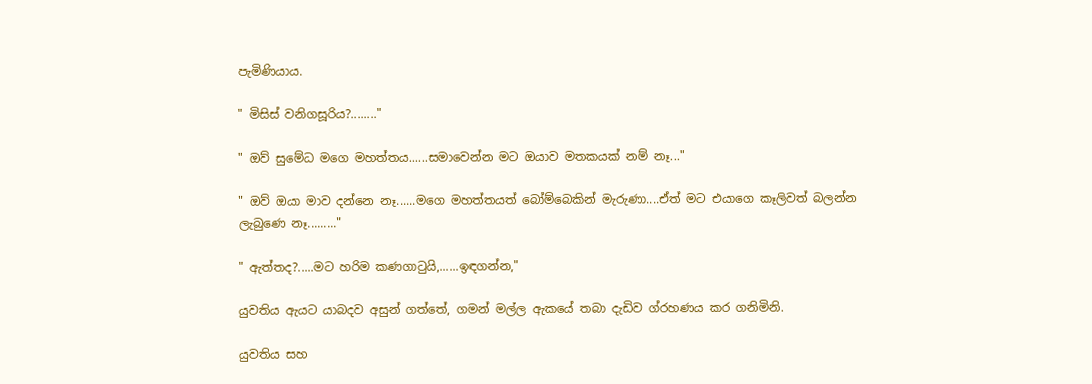පැමිණියාය.

" මිසිස් වනිගසූරිය?........"

" ඔව් සුමේධ මගෙ මහත්තය......සමාවෙන්න මට ඔයාව මතකයක් නම් නෑ..."

" ඔව් ඔයා මාව දන්නෙ නෑ......මගෙ මහත්තයත් බෝම්බෙකින් මැරුණා....ඒත් මට එයාගෙ කෑලිවත් බලන්න ලැබුණෙ නෑ........."

" ඇත්තද?.....මට හරිම කණගාටුයි,......ඉඳගන්න,"

යුවතිය ඇයට යාබදව අසුන් ගත්තේ, ගමන් මල්ල ඇකයේ තබා දැඩිව ග්රහණය කර ගනිමිනි.

යුවතිය සහ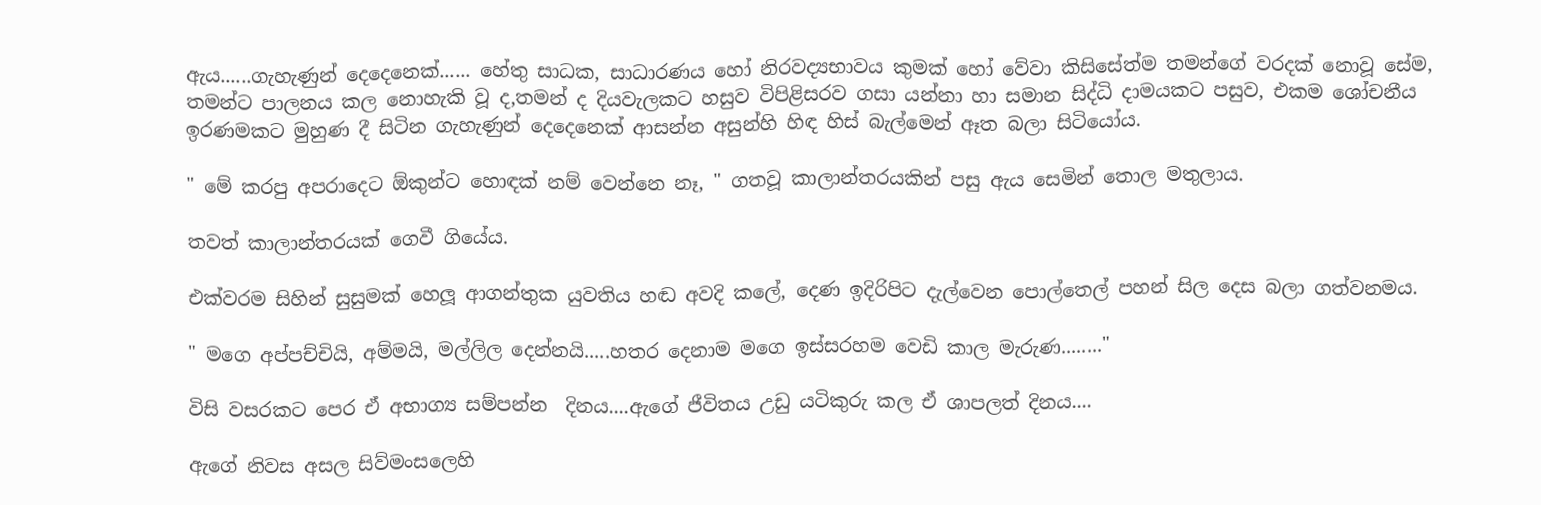ඇය......ගැහැණුන් දෙදෙනෙක්...... හේතු සාධක, සාධාරණය හෝ නිරවද්‍යභාවය කුමක් හෝ වේවා කිසිසේත්ම තමන්ගේ වරදක් නොවූ සේම, තමන්ට පාලනය කල නොහැකි වූ ද,තමන් ද දියවැලකට හසුව විපිළිසරව ගසා යන්නා හා සමාන සිද්ධි දාමයකට පසුව, එකම ශෝචනීය ඉරණමකට මුහුණ දී සිටින ගැහැණුන් දෙදෙනෙක් ආසන්න අසුන්හි හිඳ හිස් බැල්මෙන් ඈත බලා සිටියෝය.

" මේ කරපු අපරාදෙට ඕකුන්ට හොඳක් නම් වෙන්නෙ නෑ, " ගතවූ කාලාන්තරයකින් පසු ඇය සෙමින් තොල මතුලාය.

තවත් කාලාන්තරයක් ගෙවී ගියේය.

එක්වරම සිහින් සුසුමක් හෙලූ ආගන්තුක යුවතිය හඬ අවදි කලේ, දෙණ ඉදිරිපිට දැල්වෙන පොල්තෙල් පහන් සිල දෙස බලා ගත්වනමය.

" මගෙ අප්පච්චියි, අම්මයි, මල්ලිල දෙන්නයි.....හතර දෙනාම මගෙ ඉස්සරහම වෙඩි කාල මැරුණ........"

විසි වසරකට පෙර ඒ අභාග්‍ය සම්පන්න  දිනය....ඇගේ ජීවිතය උඩු යටිකුරු කල ඒ ශාපලත් දිනය....

ඇගේ නිවස අසල සිව්මංසලෙහි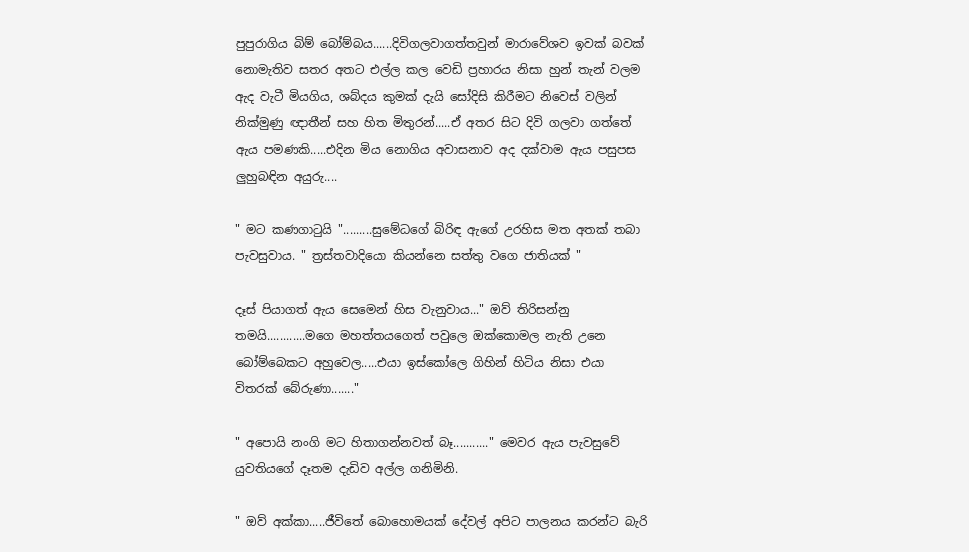පුපුරාගිය බිම් බෝම්බය......දිවිගලවාගත්තවුන් මාරාවේශව ඉවක් බවක් නොමැතිව සතර අතට එල්ල කල වෙඩි ප්‍රහාරය නිසා හුන් තැන් වලම ඇද වැටී මියගිය, ශබ්දය කුමක් දැයි සෝදිසි කිරීමට නිවෙස් වලින් නික්මුණු ඥාතීන් සහ හිත මිතුරන්.....ඒ අතර සිට දිවි ගලවා ගත්තේ ඇය පමණකි.....එදින මිය නොගිය අවාසනාව අද දක්වාම ඇය පසුපස ලුහුබඳින අයුරු....

" මට කණගාටුයි ".........සුමේධගේ බිරිඳ ඇගේ උරහිස මත අතක් තබා පැවසුවාය. " ත්‍රස්තවාදියො කියන්නෙ සත්තු වගෙ ජාතියක් "

දෑස් පියාගත් ඇය සෙමෙන් හිස වැනුවාය..." ඔව් තිරිසන්නු තමයි............මගෙ මහත්තයගෙත් පවුලෙ ඔක්කොමල නැති උනෙ බෝම්බෙකට අහුවෙල.....එයා ඉස්කෝලෙ ගිහින් හිටිය නිසා එයා විතරක් බේරුණා......."

" අපොයි නංගි මට හිතාගන්නවත් බෑ..........." මෙවර ඇය පැවසුවේ යුවතියගේ දෑතම දැඩිව අල්ල ගනිමිනි.

" ඔව් අක්කා.....ජීවිතේ බොහොමයක් දේවල් අපිට පාලනය කරන්ට බැරි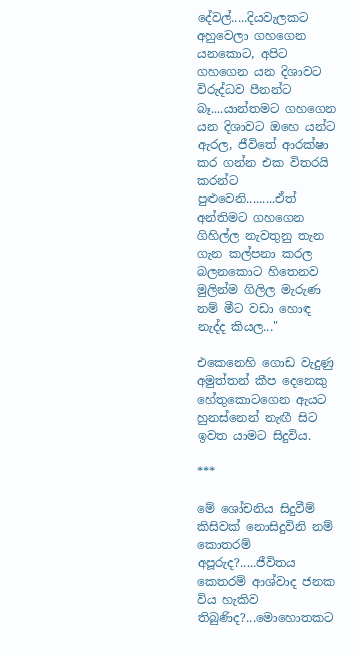දේවල්.....දියවැලකට අහුවෙලා ගහගෙන යනකොට, අපිට ගහගෙන යන දිශාවට විරුද්ධව පීනන්ට බෑ....යාන්තමට ගහගෙන යන දිශාවට ඔහෙ යන්ට ඇරල, ජීවිතේ ආරක්ෂා කර ගන්න එක විතරයි කරන්ට පුළුවෙනි.........ඒත් අන්තිමට ගහගෙන ගිහිල්ල නැවතුනු තැන ගැන කල්පනා කරල බලනකොට හිතෙනව මුලින්ම ගිලිල මැරුණ නම් මීට වඩා හොඳ නැද්ද කියල..."

එකෙනෙහි ගොඩ වැදුණු අමුත්තන් කීප දෙනෙකු හේතුකොටගෙන ඇයට හුනස්නෙන් නැඟී සිට ඉවත යාමට සිදුවිය.

***

මේ ශෝචනිය සිදුවීම් කිසිවක් නොසිදුවිනි නම් කොතරම් අපූරුද?.....ජීවිතය කෙතරම් ආශ්වාද ජනක විය හැකිව තිබුණිද?...මොහොතකට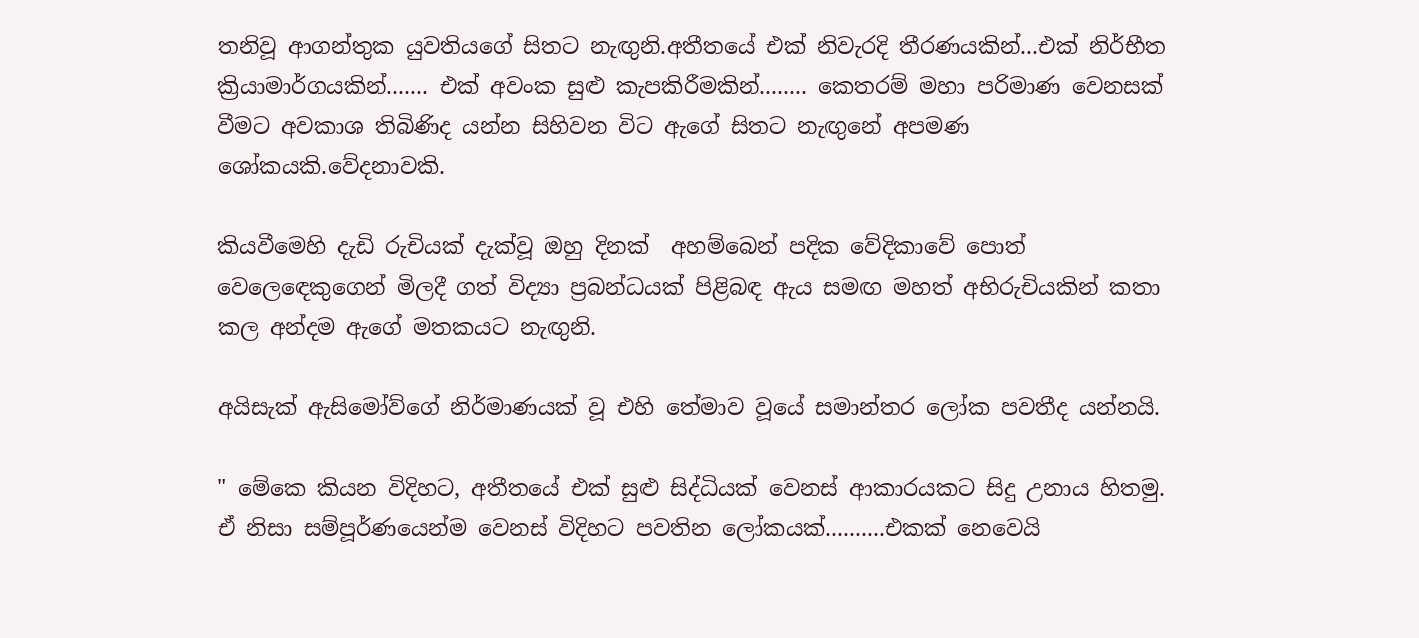තනිවූ ආගන්තුක යුවතියගේ සිතට නැඟුනි.අතීතයේ එක් නිවැරදි තීරණයකින්...එක් නිර්භීත ක්‍රියාමාර්ගයකින්....... එක් අවංක සුළු කැපකිරීමකින්........ කෙතරම් මහා පරිමාණ වෙනසක් වීමට අවකාශ තිබිණිද යන්න සිහිවන විට ඇගේ සිතට නැඟුනේ අපමණ ශෝකයකි.වේදනාවකි.

කියවීමෙහි දැඩි රුචියක් දැක්වූ ඔහු දිනක්  අහම්බෙන් පදික වේදිකාවේ පොත් වෙලෙඳෙකුගෙන් මිලදී ගත් විද්‍යා ප්‍රබන්ධයක් පිළිබඳ ඇය සමඟ මහත් අභිරුචියකින් කතා කල අන්දම ඇගේ මතකයට නැඟුනි.

අයිසැක් ඇසිමෝව්ගේ නිර්මාණයක් වූ එහි තේමාව වූයේ සමාන්තර ලෝක පවතීද යන්නයි.

" මේකෙ කියන විදිහට, අතීතයේ එක් සුළු සිද්ධියක් වෙනස් ආකාරයකට සිදු උනාය හිතමු. ඒ නිසා සම්පූර්ණයෙන්ම වෙනස් විදිහට පවතින ලෝකයක්..........එකක් නෙවෙයි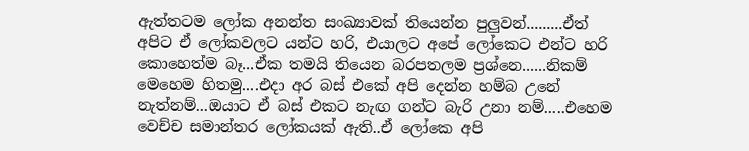ඇත්තටම ලෝක අනන්ත සංඛ්‍යාවක් තියෙන්න පුලුවන්.........ඒත් අපිට ඒ ලෝකවලට යන්ට හරි, එයාලට අපේ ලෝකෙට එන්ට හරි කොහෙත්ම බෑ...ඒක තමයි තියෙන බරපතලම ප්‍රශ්නෙ......නිකම් මෙහෙම හිතමු....එදා අර බස් එකේ අපි දෙන්න හම්බ උනේ නැත්නම්...ඔයාට ඒ බස් එකට නැඟ ගන්ට බැරි උනා නම්.....එහෙම වෙච්ච සමාන්තර ලෝකයක් ඇති..ඒ ලෝකෙ අපි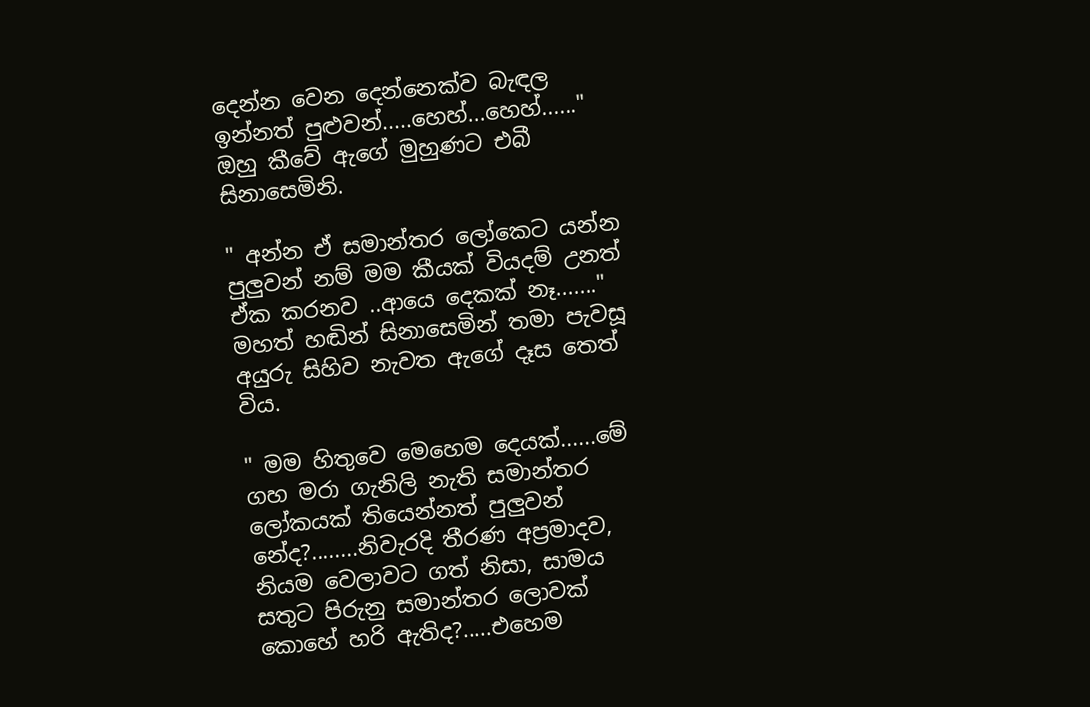දෙන්න වෙන දෙන්නෙක්ව බැඳල ඉන්නත් පුළුවන්.....හෙහ්...හෙහ්......" ඔහු කීවේ ඇගේ මුහුණට එබී සිනාසෙමිනි.

" අන්න ඒ සමාන්තර ලෝකෙට යන්න පුලුවන් නම් මම කීයක් වියදම් උනත් ඒක කරනව ..ආයෙ දෙකක් නෑ......." මහත් හඬින් සිනාසෙමින් තමා පැවසූ අයුරු සිහිව නැවත ඇගේ දෑස තෙත් විය.

" මම හිතුවෙ මෙහෙම දෙයක්......මේ ගහ මරා ගැනිලි නැති සමාන්තර ලෝකයක් තියෙන්නත් පුලුවන් නේද?........නිවැරදි තීරණ අප්‍රමාදව, නියම වෙලාවට ගත් නිසා, සාමය සතුට පිරුනු සමාන්තර ලොවක් කොහේ හරි ඇතිද?.....එහෙම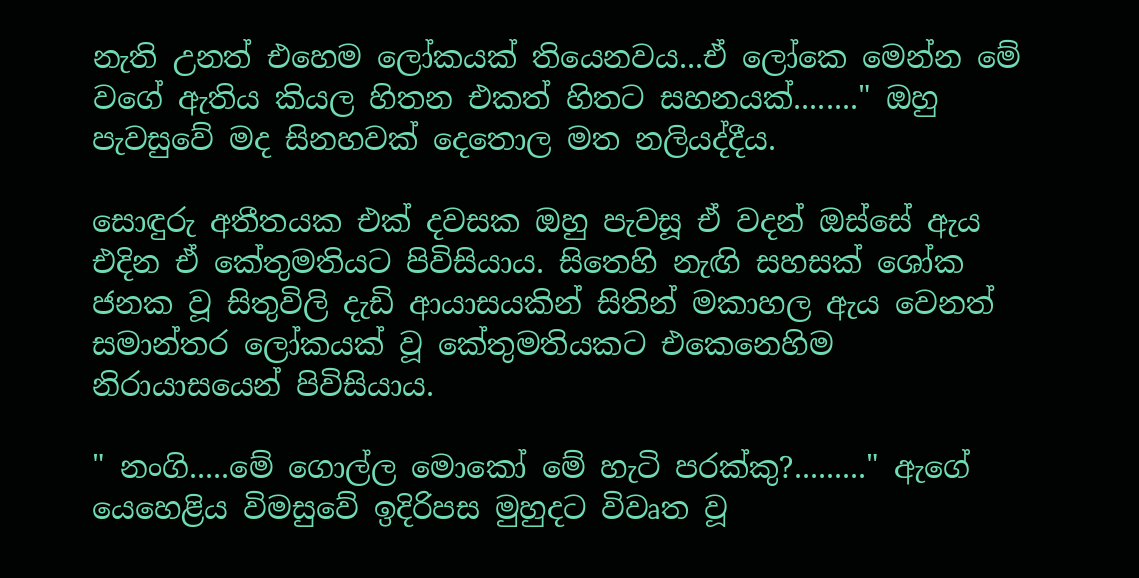නැති උනත් එහෙම ලෝකයක් තියෙනවය...ඒ ලෝකෙ මෙන්න මේ වගේ ඇතිය කියල හිතන එකත් හිතට සහනයක්........" ඔහු පැවසුවේ මද සිනහවක් දෙතොල මත නලියද්දීය.

සොඳුරු අතීතයක එක් දවසක ඔහු පැවසූ ඒ වදන් ඔස්සේ ඇය එදින ඒ කේතුමතියට පිවිසියාය. සිතෙහි නැඟි සහසක් ශෝක ජනක වූ සිතුවිලි දැඩි ආයාසයකින් සිතින් මකාහල ඇය වෙනත් සමාන්තර ලෝකයක් වූ කේතුමතියකට එකෙනෙහිම නිරායාසයෙන් පිවිසියාය.

" නංගි.....මේ ගොල්ල මොකෝ මේ හැටි පරක්කු?........." ඇගේ යෙහෙළිය විමසුවේ ඉදිරිපස මුහුදට විවෘත වූ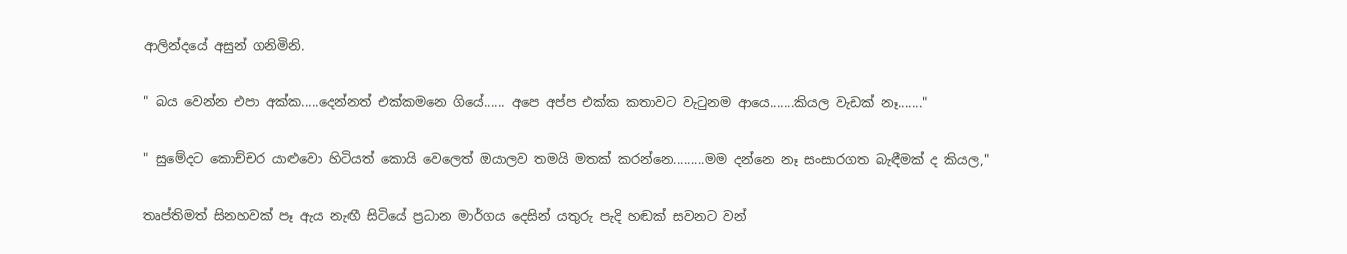ආලින්දයේ අසුන් ගනිමිනි.

" බය වෙන්න එපා අක්ක.....දෙන්නත් එක්කමනෙ ගියේ...... අපෙ අප්ප එක්ක කතාවට වැටුනම ආයෙ.......කියල වැඩක් නෑ......."

" සුමේදට කොච්චර යාළුවො හිටියත් කොයි වෙලෙත් ඔයාලව තමයි මතක් කරන්නෙ.........මම දන්නෙ නෑ සංසාරගත බැඳීමක් ද කියල,"

තෘප්තිමත් සිනහවක් පෑ ඇය නැඟී සිටියේ ප්‍රධාන මාර්ගය දෙසින් යතුරු පැදි හඬක් සවනට වන්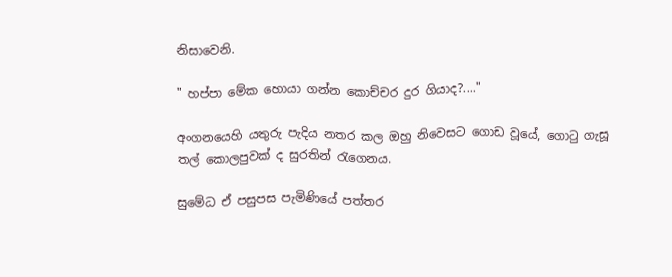නිසාවෙනි.

" හප්පා මේක හොයා ගන්න කොච්චර දුර ගියාද?...."

අංගනයෙහි යතුරු පැදිය නතර කල ඔහු නිවෙසට ගොඩ වූයේ, ගොටු ගැසූ තල් කොලපුවක් ද සුරතින් රැගෙනය.

සුමේධ ඒ පසුපස පැමිණියේ පත්තර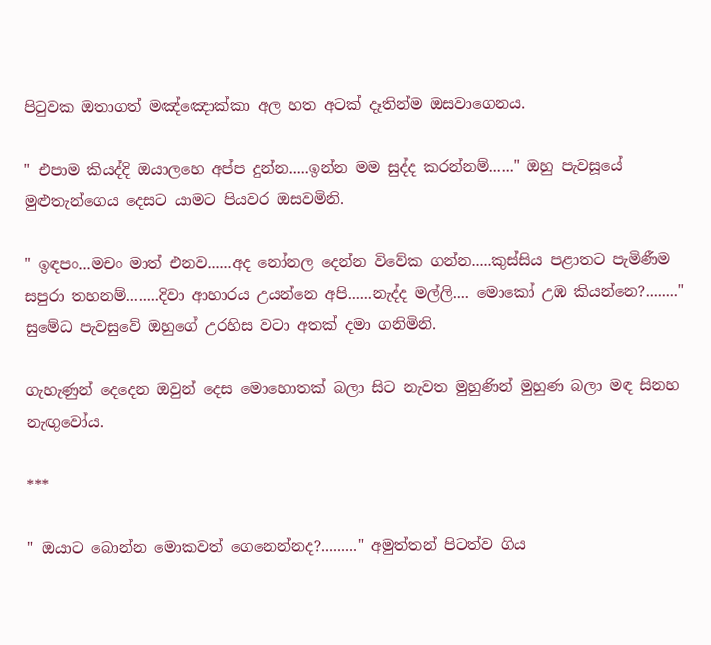පිටුවක ඔතාගත් මඤ්ඤොක්කා අල හත අටක් දෑතින්ම ඔසවාගෙනය.

" එපාම කියද්දි ඔයාලහෙ අප්ප දුන්න.....ඉන්න මම සුද්ද කරන්නම්......" ඔහු පැවසූයේ මුළුතැන්ගෙය දෙසට යාමට පියවර ඔසවමිනි.

" ඉඳපං...මචං මාත් එනව......අද නෝනල දෙන්න විවේක ගන්න.....කුස්සිය පළාතට පැමිණීම සපුරා තහනම්........දිවා ආහාරය උයන්නෙ අපි......නැද්ද මල්ලි.... මොකෝ උඹ කියන්නෙ?........" සුමේධ පැවසුවේ ඔහුගේ උරහිස වටා අතක් දමා ගනිමිනි.

ගැහැණුන් දෙදෙන ඔවුන් දෙස මොහොතක් බලා සිට නැවත මුහුණින් මුහුණ බලා මඳ සිනහ නැඟුවෝය.

***

" ඔයාට බොන්න මොකවත් ගෙනෙන්නද?........." අමුත්තන් පිටත්ව ගිය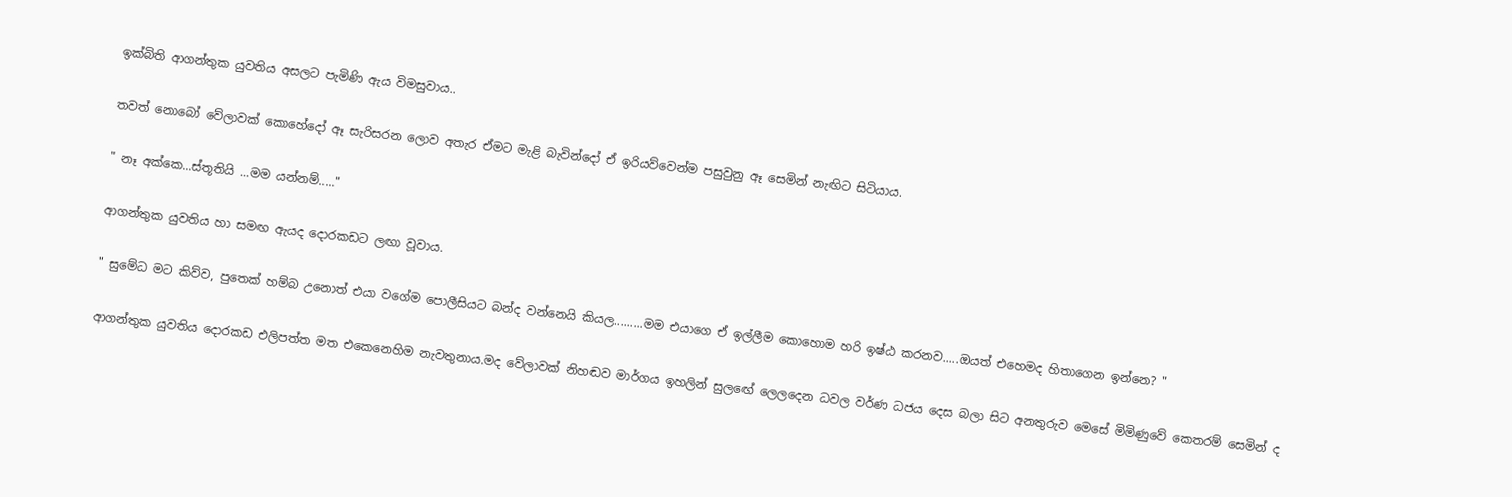ඉක්බිති ආගන්තුක යුවතිය අසලට පැමිණි ඇය විමසුවාය..

තවත් නොබෝ වේලාවක් කොහේදෝ ඈ සැරිසරන ලොව අතැර ඒමට මැළි බැවින්දෝ ඒ ඉරියව්වෙන්ම පසුවුනු ඈ සෙමින් නැඟිට සිටියාය.

" නෑ අක්කෙ...ස්තූතියි ...මම යන්නම්....."

ආගන්තුක යුවතිය හා සමඟ ඇයද දොරකඩට ලඟා වූවාය.

" සුමේධ මට කිව්ව, පුතෙක් හම්බ උනොත් එයා වගේම පොලීසියට බන්ද වන්නෙයි කියල.........මම එයාගෙ ඒ ඉල්ලීම කොහොම හරි ඉෂ්ඨ කරනව.....ඔයත් එහෙමද හිතාගෙන ඉන්නෙ? "

ආගන්තුක යුවතිය දොරකඩ එලිපත්ත මත එකෙනෙහිම නැවතුනාය.මද වේලාවක් නිහඬව මාර්ගය ඉහලින් සුලඟේ ලෙලදෙන ධවල වර්ණ ධජය දෙස බලා සිට අනතුරුව මෙසේ මිමිණුවේ කෙතරම් සෙමින් ද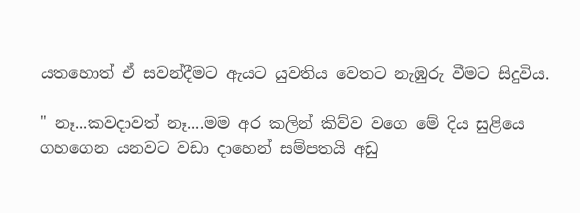යතහොත් ඒ සවන්දීමට ඇයට යුවතිය වෙතට නැඹුරු වීමට සිදුවිය.

" නෑ...කවදාවත් නෑ....මම අර කලින් කිව්ව වගෙ මේ දිය සුළියෙ ගහගෙන යනවට වඩා දාහෙන් සම්පතයි අඩු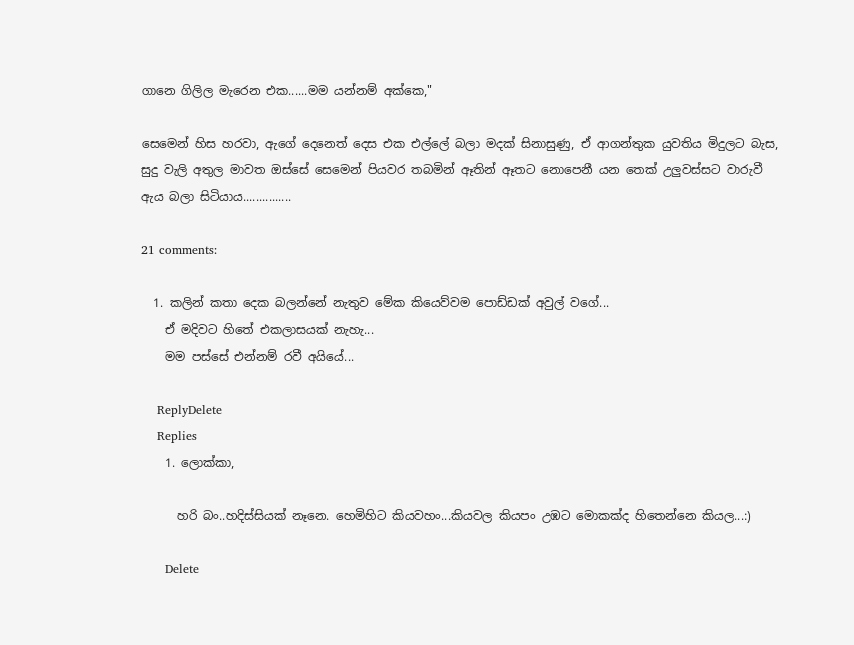ගානෙ ගිලිල මැරෙන එක......මම යන්නම් අක්කෙ,"

සෙමෙන් හිස හරවා, ඇගේ දෙනෙත් දෙස එක එල්ලේ බලා මදක් සිනාසුණු, ඒ ආගන්තුක යුවතිය මිදුලට බැස, සුදු වැලි අතුල මාවත ඔස්සේ සෙමෙන් පියවර තබමින් ඈතින් ඈතට නොපෙනී යන තෙක් උලුවස්සට වාරුවී ඇය බලා සිටියාය...............

21 comments:

  1. කලින් කතා දෙක බලන්නේ නැතුව මේක කියෙව්වම පොඩ්ඩක් අවුල් වගේ...
    ඒ මදිවට හිතේ එකලාසයක් නැහැ...
    මම පස්සේ එන්නම් රවී අයියේ...

    ReplyDelete
    Replies
    1. ලොක්කා,

      හරි බං..හදිස්සියක් නෑනෙ. හෙමිහිට කියවහං...කියවල කියපං උඹට මොකක්ද හිතෙන්නෙ කියල...:)

      Delete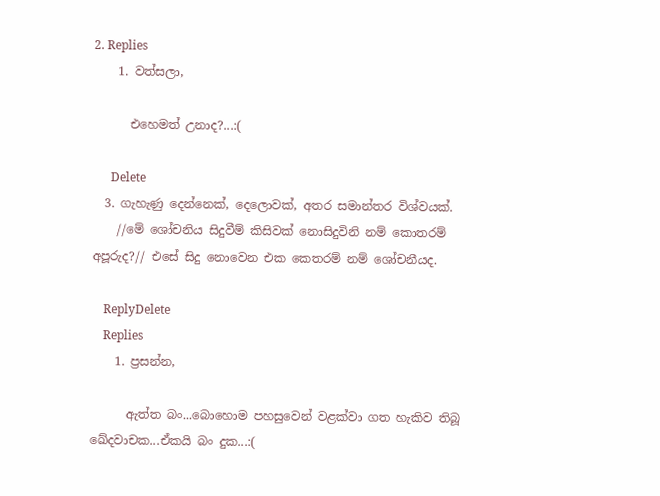2. Replies
    1. වත්සලා,

      එහෙමත් උනාද?...:(

      Delete
  3. ගැහැණු දෙන්නෙක්, දෙලොවක්, අතර සමාන්තර විශ්වයක්.
    //මේ ශෝචනිය සිදුවීම් කිසිවක් නොසිදුවිනි නම් කොතරම් අපූරුද?// එසේ සිදු නොවෙන එක කෙතරම් නම් ශෝචනීයද.

    ReplyDelete
    Replies
    1. ප්‍රසන්න,

      ඇත්ත බං...බොහොම පහසුවෙන් වළක්වා ගත හැකිව තිබූ ඛේදවාචක...ඒකයි බං දුක...:(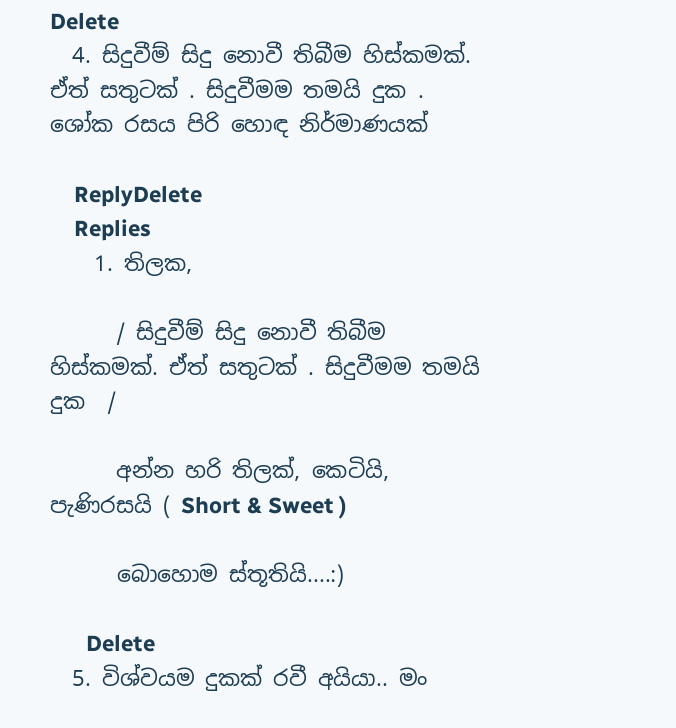Delete
  4. සිදුවීම් සිදු නොවී තිබීම හිස්කමක්. ඒත් සතුටක් . සිදුවීමම තමයි දුක . ශෝක රසය පිරි හොඳ නිර්මාණයක්

    ReplyDelete
    Replies
    1. තිලක,

      / සිදුවීම් සිදු නොවී තිබීම හිස්කමක්. ඒත් සතුටක් . සිදුවීමම තමයි දුක  /

      අන්න හරි තිලක්, කෙටියි, පැණිරසයි ( Short & Sweet )

      බොහොම ස්තූතියි....:)

      Delete
  5. විශ්වයම දුකක් රවී අයියා.. මං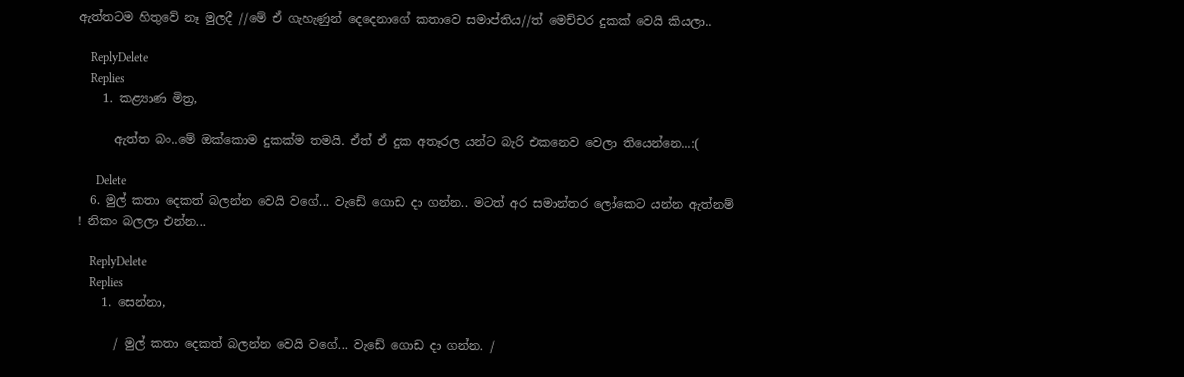ඇත්තටම හිතුවේ නෑ මුලදී //මේ ඒ ගැහැණුන් දෙදෙනාගේ කතාවෙ සමාප්තිය//ත් මෙච්චර දුකක් වෙයි කියලා..

    ReplyDelete
    Replies
    1. කළ්‍යාණ මිත්‍ර,

      ඇත්ත බං..මේ ඔක්කොම දුකක්ම තමයි. ඒත් ඒ දුක අතෑරල යන්ට බැරි එකනෙව වෙලා තියෙන්නෙ...:(

      Delete
  6. මුල් කතා දෙකත් බලන්න වෙයි වගේ... වැඩේ ගොඩ දා ගන්න.. මටත් අර සමාන්තර ලෝකෙට යන්න ඇත්නම් ! නිකං බලලා එන්න...

    ReplyDelete
    Replies
    1. සෙන්නා,

      / මුල් කතා දෙකත් බලන්න වෙයි වගේ... වැඩේ ගොඩ දා ගන්න. /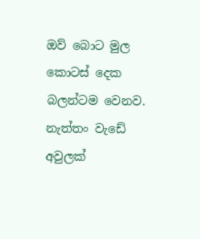ඔව් බොට මුල කොටස් දෙක බලන්ටම වෙනව. නැත්තං වැඩේ අවුලක්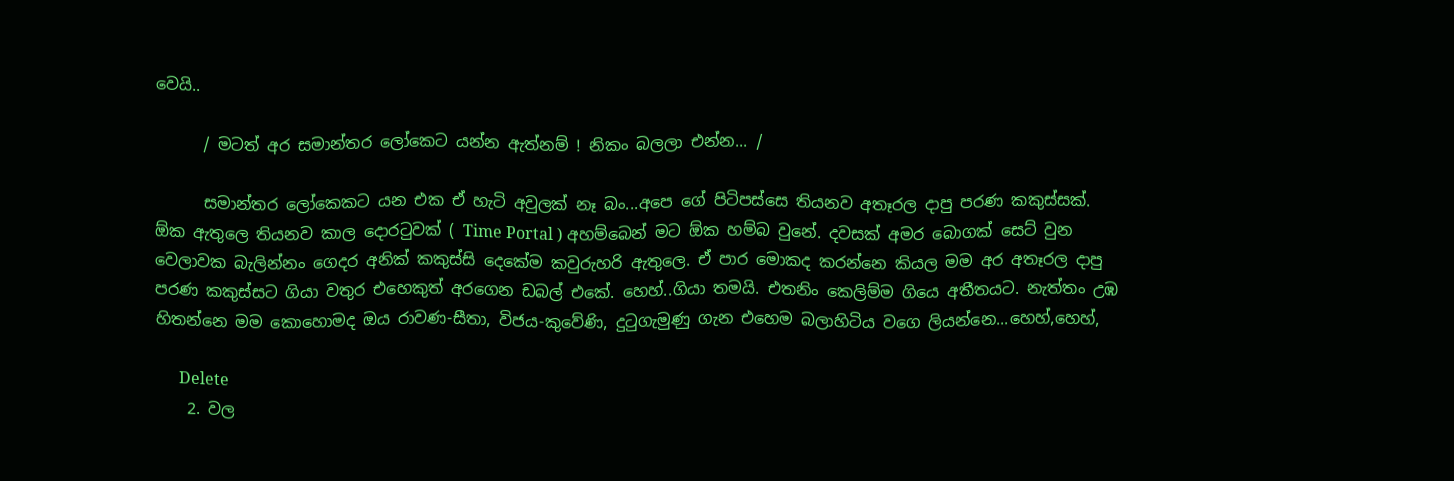වෙයි..

      / මටත් අර සමාන්තර ලෝකෙට යන්න ඇත්නම් ! නිකං බලලා එන්න... /

      සමාන්තර ලෝකෙකට යන එක ඒ හැටි අවුලක් නෑ බං...අපෙ ගේ පිටිපස්සෙ තියනව අතෑරල දාපු පරණ කකුස්සක්. ඕක ඇතුලෙ තියනව කාල දොරටුවක් ( Time Portal ) අහම්බෙන් මට ඕක හම්බ වුනේ. දවසක් අමර බොගක් සෙට් වුන වෙලාවක බැලින්නං ගෙදර අනික් කකුස්සි දෙකේම කවුරුහරි ඇතුලෙ. ඒ පාර මොකද කරන්නෙ කියල මම අර අතෑරල දාපු පරණ කකුස්සට ගියා වතුර එහෙකුත් අරගෙන ඩබල් එකේ. හෙහ්..ගියා තමයි. එතනිං කෙලිම්ම ගියෙ අතීතයට. නැත්තං උඹ හිතන්නෙ මම කොහොමද ඔය රාවණ-සීතා, විජය-කුවේණි, දුටුගැමුණු ගැන එහෙම බලාහිටිය වගෙ ලියන්නෙ...හෙහ්,හෙහ්,

      Delete
    2. වල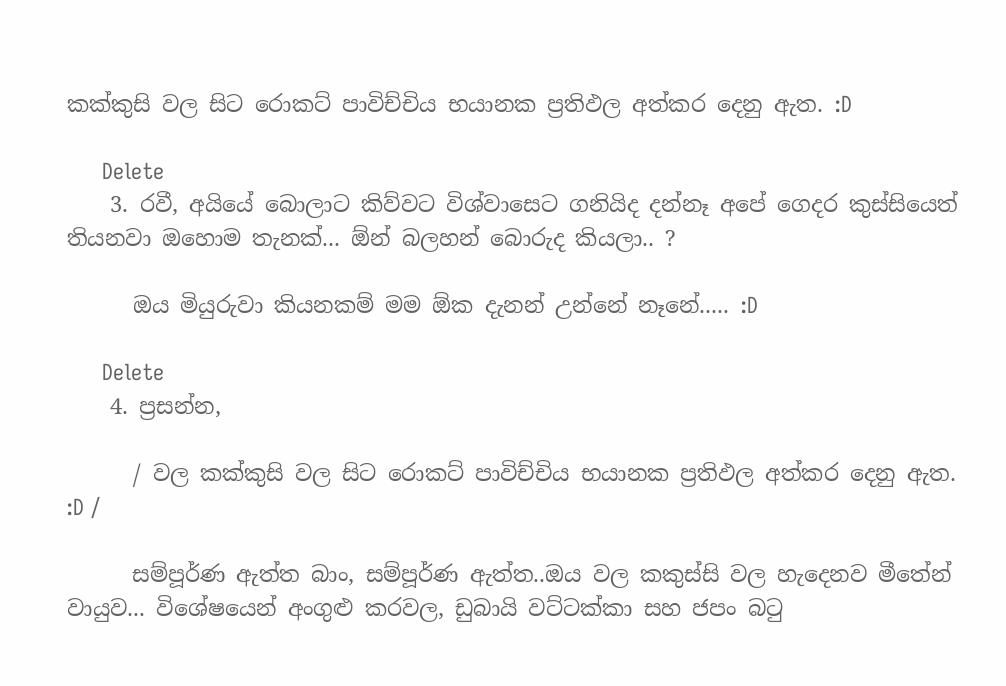කක්කුසි වල සිට රොකට් පාවිච්චිය භයානක ප්‍රතිඵල අත්කර දෙනු ඇත. :D

      Delete
    3. රවී, අයියේ බොලාට කිව්වට විශ්වාසෙට ගනියිද දන්නෑ අපේ ගෙදර කුස්සියෙත් තියනවා ඔහොම තැනක්... ඕන් බලහන් බොරුද කියලා.. ?

      ඔය මියුරුවා කියනකම් මම ඕක දැනන් උන්නේ නෑනේ..... :D

      Delete
    4. ප්‍රසන්න,

      / වල කක්කුසි වල සිට රොකට් පාවිච්චිය භයානක ප්‍රතිඵල අත්කර දෙනු ඇත. :D /

      සම්පූර්ණ ඇත්ත බාං, සම්පූර්ණ ඇත්ත..ඔය වල කකුස්සි වල හැදෙනව මීතේන් වායුව... විශේෂයෙන් අංගුළු කරවල, ඩුබායි වට්ටක්කා සහ ජපං බටු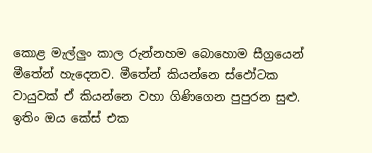කොළ මැල්ලුං කාල රුන්නහම බොහොම සීග්‍රයෙන් මීතේන් හැදෙනව. මීතේන් කියන්නෙ ස්ඵෝටක වායුවක් ඒ කියන්නෙ වහා ගිණිගෙන පුපුරන සුළු. ඉතිං ඔය කේස් එක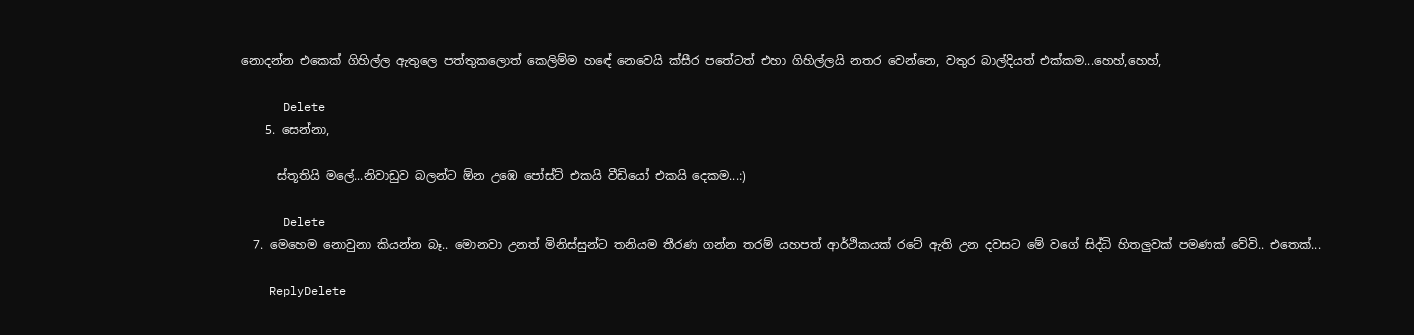නොදන්න එකෙක් ගිහිල්ල ඇතුලෙ පත්තුකලොත් කෙලිම්ම හඳේ නෙවෙයි ක්සීර පතේටත් එහා ගිහිල්ලයි නතර වෙන්නෙ, වතුර බාල්දියත් එක්කම...හෙහ්,හෙහ්,

      Delete
    5. සෙන්නා,

      ස්තූතියි මලේ...නිවාඩුව බලන්ට ඕන උඹෙ පෝස්ට් එකයි වීඩියෝ එකයි දෙකම...:)

      Delete
  7. මෙහෙම නොවුනා කියන්න බෑ.. මොනවා උනත් මිනිස්සුන්ට තනියම තීරණ ගන්න තරම් යහපත් ආර්ථිකයක් රටේ ඇති උන දවසට මේ වගේ සිද්ධි හිතලුවක් පමණක් වේවි.. එතෙක්...

    ReplyDelete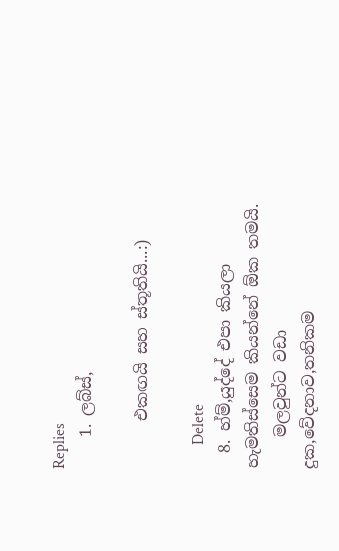Replies
    1. ලබ්ස්,

      එකඟයි සහ ස්තූතියි...:)

      Delete
  8. හ්ම්,යුද්දේ එපා කියලා හැමතිස්සෙම කියන්නේ ඕක තමයි.
    මලවුන්ට වඩා දුක,වේදනාව,තනිකම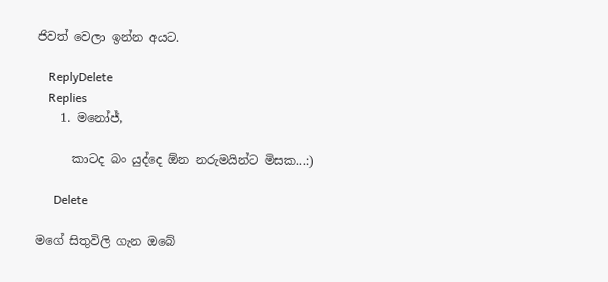ජිවත් වෙලා ඉන්න අයට.

    ReplyDelete
    Replies
    1. මනෝජ්,

      කාටද බං යුද්දෙ ඕන නරුමයින්ට මිසක...:)

      Delete

මගේ සිතුවිලි ගැන ඔබේ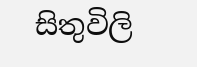සිතුවිලි